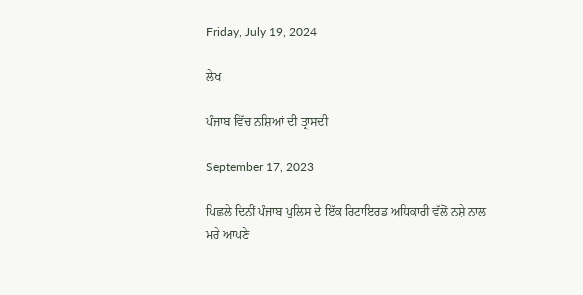Friday, July 19, 2024

ਲੇਖ

ਪੰਜਾਬ ਵਿੱਚ ਨਸ਼ਿਆਂ ਦੀ ਤ੍ਰਾਸਦੀ

September 17, 2023

ਪਿਛਲੇ ਦਿਨੀਂ ਪੰਜਾਬ ਪੁਲਿਸ ਦੇ ਇੱਕ ਰਿਟਾਇਰਡ ਅਧਿਕਾਰੀ ਵੱਲੋਂ ਨਸ਼ੇ ਨਾਲ ਮਰੇ ਆਪਣੇ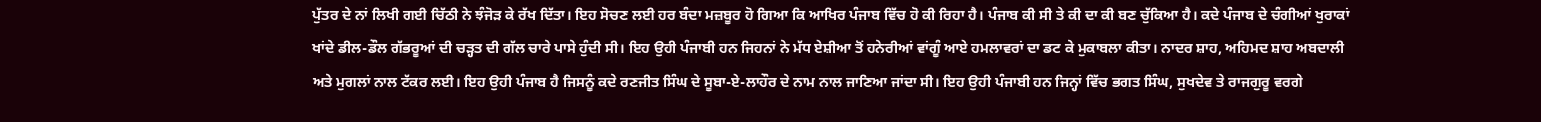ਪੁੱਤਰ ਦੇ ਨਾਂ ਲਿਖੀ ਗਈ ਚਿੱਠੀ ਨੇ ਝੰਜੋੜ ਕੇ ਰੱਖ ਦਿੱਤਾ। ਇਹ ਸੋਚਣ ਲਈ ਹਰ ਬੰਦਾ ਮਜ਼ਬੂਰ ਹੋ ਗਿਆ ਕਿ ਆਖਿਰ ਪੰਜਾਬ ਵਿੱਚ ਹੋ ਕੀ ਰਿਹਾ ਹੈ। ਪੰਜਾਬ ਕੀ ਸੀ ਤੇ ਕੀ ਦਾ ਕੀ ਬਣ ਚੁੱਕਿਆ ਹੈ। ਕਦੇ ਪੰਜਾਬ ਦੇ ਚੰਗੀਆਂ ਖੁਰਾਕਾਂ ਖਾਂਦੇ ਡੀਲ-ਡੌਲ ਗੱਭਰੂਆਂ ਦੀ ਚੜ੍ਹਤ ਦੀ ਗੱਲ ਚਾਰੇ ਪਾਸੇ ਹੁੰਦੀ ਸੀ। ਇਹ ਉਹੀ ਪੰਜਾਬੀ ਹਨ ਜਿਹਨਾਂ ਨੇ ਮੱਧ ਏਸ਼ੀਆ ਤੋਂ ਹਨੇਰੀਆਂ ਵਾਂਗੂੰ ਆਏ ਹਮਲਾਵਰਾਂ ਦਾ ਡਟ ਕੇ ਮੁਕਾਬਲਾ ਕੀਤਾ। ਨਾਦਰ ਸ਼ਾਹ, ਅਹਿਮਦ ਸ਼ਾਹ ਅਬਦਾਲੀ ਅਤੇ ਮੁਗਲਾਂ ਨਾਲ ਟੱਕਰ ਲਈ। ਇਹ ਉਹੀ ਪੰਜਾਬ ਹੈ ਜਿਸਨੂੰ ਕਦੇ ਰਣਜੀਤ ਸਿੰਘ ਦੇ ਸੂਬਾ-ਏ-ਲਾਹੌਰ ਦੇ ਨਾਮ ਨਾਲ ਜਾਣਿਆ ਜਾਂਦਾ ਸੀ। ਇਹ ਉਹੀ ਪੰਜਾਬੀ ਹਨ ਜਿਨ੍ਹਾਂ ਵਿੱਚ ਭਗਤ ਸਿੰਘ, ਸੁਖਦੇਵ ਤੇ ਰਾਜਗੁਰੂ ਵਰਗੇ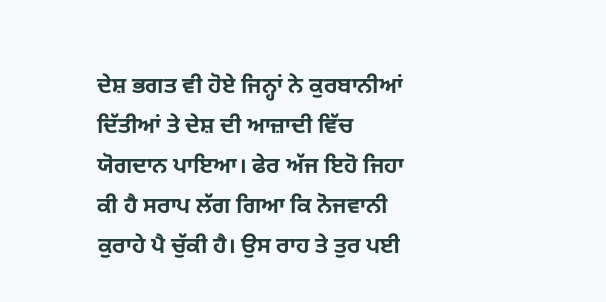ਦੇਸ਼ ਭਗਤ ਵੀ ਹੋਏ ਜਿਨ੍ਹਾਂ ਨੇ ਕੁਰਬਾਨੀਆਂ ਦਿੱਤੀਆਂ ਤੇ ਦੇਸ਼ ਦੀ ਆਜ਼ਾਦੀ ਵਿੱਚ ਯੋਗਦਾਨ ਪਾਇਆ। ਫੇਰ ਅੱਜ ਇਹੋ ਜਿਹਾ ਕੀ ਹੈ ਸਰਾਪ ਲੱਗ ਗਿਆ ਕਿ ਨੋਜਵਾਨੀ ਕੁਰਾਹੇ ਪੈ ਚੁੱਕੀ ਹੈ। ਉਸ ਰਾਹ ਤੇ ਤੁਰ ਪਈ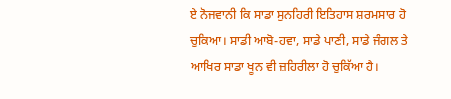ਏ ਨੋਜਵਾਨੀ ਕਿ ਸਾਡਾ ਸੁਨਹਿਰੀ ਇਤਿਹਾਸ ਸ਼ਰਮਸਾਰ ਹੋ ਚੁਕਿਆ। ਸਾਡੀ ਆਬੋ-ਹਵਾ, ਸਾਡੇ ਪਾਣੀ, ਸਾਡੇ ਜੰਗਲ ਤੇ ਆਖਿਰ ਸਾਡਾ ਖੂਨ ਵੀ ਜ਼ਹਿਰੀਲਾ ਹੋ ਚੁਕਿੱਆ ਹੈ।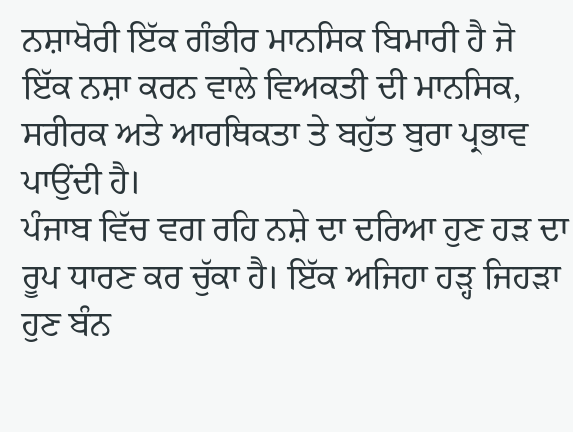ਨਸ਼ਾਖੋਰੀ ਇੱਕ ਗੰਭੀਰ ਮਾਨਸਿਕ ਬਿਮਾਰੀ ਹੈ ਜੋ ਇੱਕ ਨਸ਼ਾ ਕਰਨ ਵਾਲੇ ਵਿਅਕਤੀ ਦੀ ਮਾਨਸਿਕ, ਸਰੀਰਕ ਅਤੇ ਆਰਥਿਕਤਾ ਤੇ ਬਹੁੱਤ ਬੁਰਾ ਪ੍ਰਭਾਵ ਪਾਉਂਦੀ ਹੈ।
ਪੰਜਾਬ ਵਿੱਚ ਵਗ ਰਹਿ ਨਸ਼ੇ ਦਾ ਦਰਿਆ ਹੁਣ ਹੜ ਦਾ ਰੂਪ ਧਾਰਣ ਕਰ ਚੁੱਕਾ ਹੈ। ਇੱਕ ਅਜਿਹਾ ਹੜ੍ਹ ਜਿਹੜਾ ਹੁਣ ਬੰਨ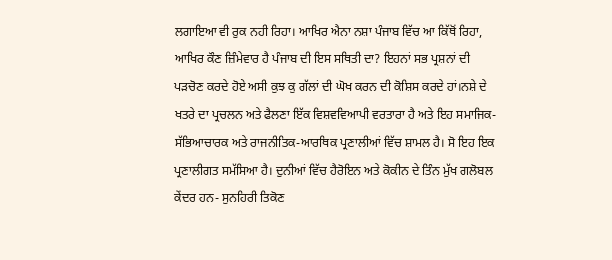ਲਗਾਇਆ ਵੀ ਰੁਕ ਨਹੀ ਰਿਹਾ। ਆਖਿਰ ਐਨਾ ਨਸ਼ਾ ਪੰਜਾਬ ਵਿੱਚ ਆ ਕਿੱਥੋਂ ਰਿਹਾ, ਆਖਿਰ ਕੌਣ ਜ਼ਿੰਮੇਵਾਰ ਹੈ ਪੰਜਾਬ ਦੀ ਇਸ ਸਥਿਤੀ ਦਾ? ਇਹਨਾਂ ਸਭ ਪ੍ਰਸ਼ਨਾਂ ਦੀ ਪੜਚੋਣ ਕਰਦੇ ਹੋਏ ਅਸੀ ਕੁਝ ਕੁ ਗੱਲਾਂ ਦੀ ਘੋਖ ਕਰਨ ਦੀ ਕੋਸ਼ਿਸ ਕਰਦੇ ਹਾਂ।ਨਸ਼ੇ ਦੇ ਖਤਰੇ ਦਾ ਪ੍ਰਚਲਨ ਅਤੇ ਫੈਲਣਾ ਇੱਕ ਵਿਸ਼ਵਵਿਆਪੀ ਵਰਤਾਰਾ ਹੈ ਅਤੇ ਇਹ ਸਮਾਜਿਕ-ਸੱਭਿਆਚਾਰਕ ਅਤੇ ਰਾਜਨੀਤਿਕ-ਆਰਥਿਕ ਪ੍ਰਣਾਲੀਆਂ ਵਿੱਚ ਸ਼ਾਮਲ ਹੈ। ਸੋ ਇਹ ਇਕ ਪ੍ਰਣਾਲੀਗਤ ਸਮੱਸਿਆ ਹੈ। ਦੁਨੀਆਂ ਵਿੱਚ ਹੈਰੋਇਨ ਅਤੇ ਕੋਕੀਨ ਦੇ ਤਿੰਨ ਮੁੱਖ ਗਲੋਬਲ ਕੇਂਦਰ ਹਨ- ਸੁਨਹਿਰੀ ਤਿਕੋਣ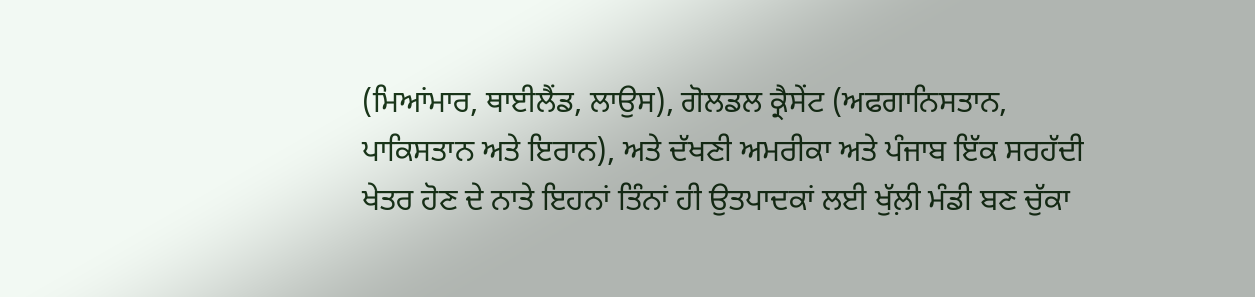(ਮਿਆਂਮਾਰ, ਥਾਈਲੈਂਡ, ਲਾਉਸ), ਗੋਲਡਲ ਕ੍ਰੈਸੇਂਟ (ਅਫਗਾਨਿਸਤਾਨ, ਪਾਕਿਸਤਾਨ ਅਤੇ ਇਰਾਨ), ਅਤੇ ਦੱਖਣੀ ਅਮਰੀਕਾ ਅਤੇ ਪੰਜਾਬ ਇੱਕ ਸਰਹੱਦੀ ਖੇਤਰ ਹੋਣ ਦੇ ਨਾਤੇ ਇਹਨਾਂ ਤਿੰਨਾਂ ਹੀ ਉਤਪਾਦਕਾਂ ਲਈ ਖੁੱਲ਼ੀ ਮੰਡੀ ਬਣ ਚੁੱਕਾ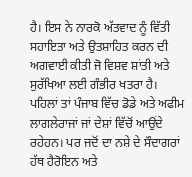ਹੈ। ਇਸ ਨੇ ਨਾਰਕੋ ਅੱਤਵਾਦ ਨੂੰ ਵਿੱਤੀ ਸਹਾਇਤਾ ਅਤੇ ਉਤਸ਼ਾਹਿਤ ਕਰਨ ਦੀ ਅਗਵਾਈ ਕੀਤੀ ਜੋ ਵਿਸ਼ਵ ਸ਼ਾਂਤੀ ਅਤੇ ਸੁਰੱਖਿਆ ਲਈ ਗੰਭੀਰ ਖਤਰਾ ਹੈ।
ਪਹਿਲਾਂ ਤਾਂ ਪੰਜਾਬ ਵਿੱਚ ਡੋਡੇ ਅਤੇ ਅਫੀਮ ਲਾਗਲੇਰਾਜਾਂ ਜਾਂ ਦੇਸ਼ਾਂ ਵਿੱਚੋਂ ਆਉਂਦੇ ਰਹੇਹਨ। ਪਰ ਜਦੋਂ ਦਾ ਨਸ਼ੇ ਦੇ ਸੌਦਾਗਰਾਂ ਹੱਥ ਹੈਰੋਇਨ ਅਤੇ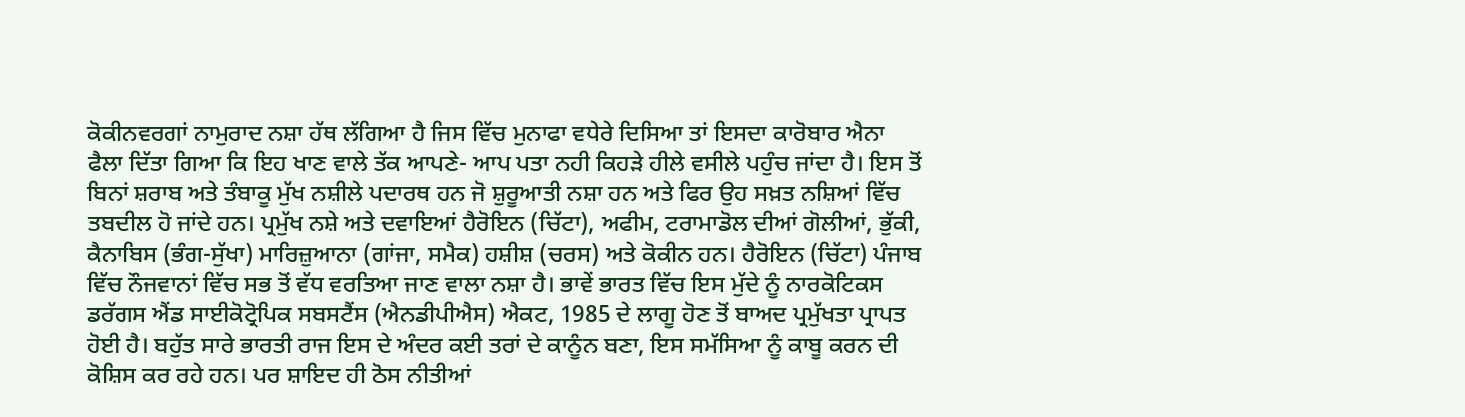ਕੋਕੀਨਵਰਗਾਂ ਨਾਮੁਰਾਦ ਨਸ਼ਾ ਹੱਥ ਲੱਗਿਆ ਹੈ ਜਿਸ ਵਿੱਚ ਮੁਨਾਫਾ ਵਧੇਰੇ ਦਿਸਿਆ ਤਾਂ ਇਸਦਾ ਕਾਰੋਬਾਰ ਐਨਾ ਫੈਲਾ ਦਿੱਤਾ ਗਿਆ ਕਿ ਇਹ ਖਾਣ ਵਾਲੇ ਤੱਕ ਆਪਣੇ- ਆਪ ਪਤਾ ਨਹੀ ਕਿਹੜੇ ਹੀਲੇ ਵਸੀਲੇ ਪਹੁੰਚ ਜਾਂਦਾ ਹੈ। ਇਸ ਤੋਂ ਬਿਨਾਂ ਸ਼ਰਾਬ ਅਤੇ ਤੰਬਾਕੂ ਮੁੱਖ ਨਸ਼ੀਲੇ ਪਦਾਰਥ ਹਨ ਜੋ ਸ਼ੁਰੂਆਤੀ ਨਸ਼ਾ ਹਨ ਅਤੇ ਫਿਰ ਉਹ ਸਖ਼ਤ ਨਸ਼ਿਆਂ ਵਿੱਚ ਤਬਦੀਲ ਹੋ ਜਾਂਦੇ ਹਨ। ਪ੍ਰਮੁੱਖ ਨਸ਼ੇ ਅਤੇ ਦਵਾਇਆਂ ਹੈਰੋਇਨ (ਚਿੱਟਾ), ਅਫੀਮ, ਟਰਾਮਾਡੋਲ ਦੀਆਂ ਗੋਲੀਆਂ, ਭੁੱਕੀ, ਕੈਨਾਬਿਸ (ਭੰਗ-ਸੁੱਖਾ) ਮਾਰਿਜ਼ੁਆਨਾ (ਗਾਂਜਾ, ਸਮੈਕ) ਹਸ਼ੀਸ਼ (ਚਰਸ) ਅਤੇ ਕੋਕੀਨ ਹਨ। ਹੈਰੋਇਨ (ਚਿੱਟਾ) ਪੰਜਾਬ ਵਿੱਚ ਨੌਜਵਾਨਾਂ ਵਿੱਚ ਸਭ ਤੋਂ ਵੱਧ ਵਰਤਿਆ ਜਾਣ ਵਾਲਾ ਨਸ਼ਾ ਹੈ। ਭਾਵੇਂ ਭਾਰਤ ਵਿੱਚ ਇਸ ਮੁੱਦੇ ਨੂੰ ਨਾਰਕੋਟਿਕਸ ਡਰੱਗਸ ਐਂਡ ਸਾਈਕੋਟ੍ਰੋਪਿਕ ਸਬਸਟੈਂਸ (ਐਨਡੀਪੀਐਸ) ਐਕਟ, 1985 ਦੇ ਲਾਗੂ ਹੋਣ ਤੋਂ ਬਾਅਦ ਪ੍ਰਮੁੱਖਤਾ ਪ੍ਰਾਪਤ ਹੋਈ ਹੈ। ਬਹੁੱਤ ਸਾਰੇ ਭਾਰਤੀ ਰਾਜ ਇਸ ਦੇ ਅੰਦਰ ਕਈ ਤਰਾਂ ਦੇ ਕਾਨੂੰਨ ਬਣਾ, ਇਸ ਸਮੱਸਿਆ ਨੂੰ ਕਾਬੂ ਕਰਨ ਦੀ ਕੋਸ਼ਿਸ ਕਰ ਰਹੇ ਹਨ। ਪਰ ਸ਼ਾਇਦ ਹੀ ਠੋਸ ਨੀਤੀਆਂ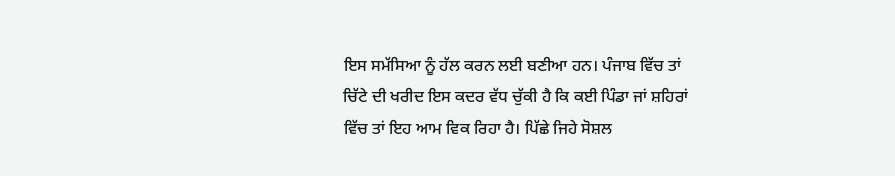ਇਸ ਸਮੱਸਿਆ ਨੂੰ ਹੱਲ ਕਰਨ ਲਈ ਬਣੀਆ ਹਨ। ਪੰਜਾਬ ਵਿੱਚ ਤਾਂ ਚਿੱਟੇ ਦੀ ਖਰੀਦ ਇਸ ਕਦਰ ਵੱਧ ਚੁੱਕੀ ਹੈ ਕਿ ਕਈ ਪਿੰਡਾ ਜਾਂ ਸ਼ਹਿਰਾਂ ਵਿੱਚ ਤਾਂ ਇਹ ਆਮ ਵਿਕ ਰਿਹਾ ਹੈ। ਪਿੱਛੇ ਜਿਹੇ ਸੋਸ਼ਲ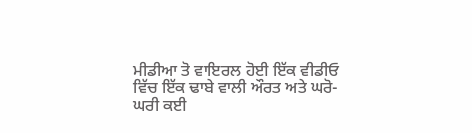ਮੀਡੀਆ ਤੋ ਵਾਇਰਲ ਹੋਈ ਇੱਕ ਵੀਡੀਓ ਵਿੱਚ ਇੱਕ ਢਾਬੇ ਵਾਲੀ ਔਰਤ ਅਤੇ ਘਰੋ-ਘਰੀ ਕਈ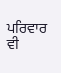ਪਰਿਵਾਰ ਵੀ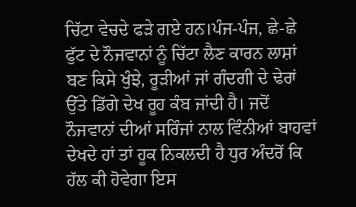ਚਿੱਟਾ ਵੇਚਦੇ ਫੜੇ ਗਏ ਹਨ।ਪੰਜ-ਪੰਜ, ਛੇ-ਛੇ ਫੁੱਟ ਦੇ ਨੌਜਵਾਨਾਂ ਨੂੰ ਚਿੱਟਾ ਲੈਣ ਕਾਰਨ ਲਾਸ਼ਾਂ ਬਣ ਕਿਸੇ ਖੁੰਝੇ, ਰੂੜੀਆਂ ਜਾਂ ਗੰਦਗੀ ਦੇ ਢੇਰਾਂ ਉੱਤੇ ਡਿੱਗੇ ਦੇਖ ਰੂਹ ਕੰਬ ਜਾਂਦੀ ਹੈ। ਜਦੋਂ ਨੌਜਵਾਨਾਂ ਦੀਆਂ ਸਰਿੰਜਾਂ ਨਾਲ ਵਿੰਨੀਆਂ ਬਾਹਵਾਂ ਦੇਖਦੇ ਹਾਂ ਤਾਂ ਹੂਕ ਨਿਕਲਦੀ ਹੈ ਧੁਰ ਅੰਦਰੋਂ ਕਿ ਹੱਲ ਕੀ ਹੋਵੇਗਾ ਇਸ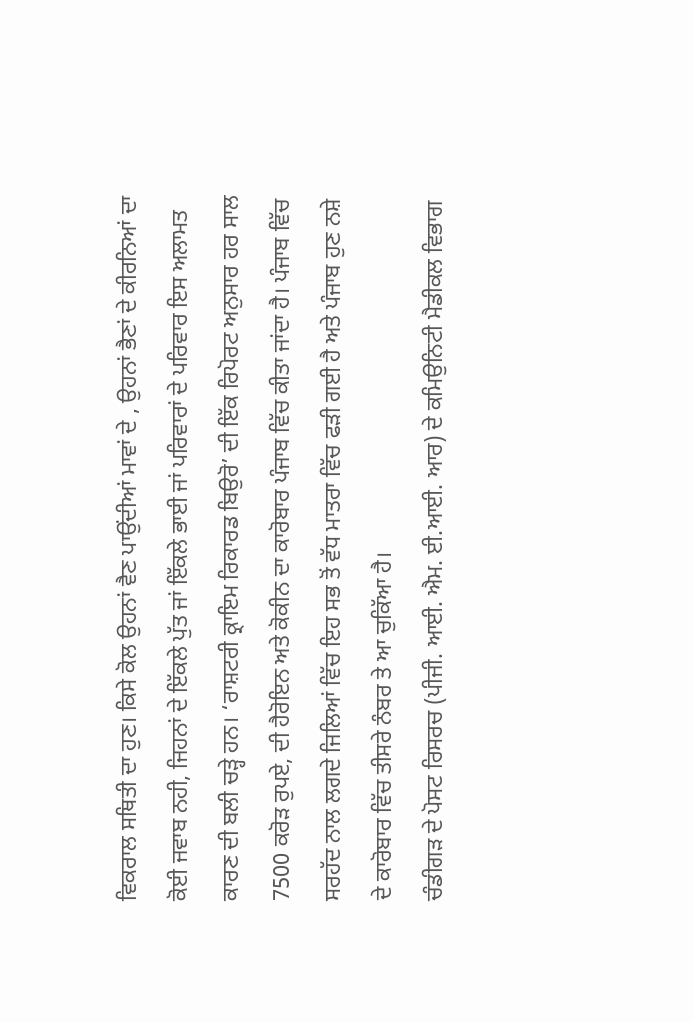ਵਿਕਰਾਲ ਸਥਿਤੀ ਦਾ ਹੁਣ। ਕਿਸੇ ਕੋਲ ਉਹਨਾਂ ਵੈਣ ਪਾਉਂਦੀਆਂ ਮਾਵਾਂ ਦੇ , ਉਹਨਾਂ ਭੈਣਾਂ ਦੇ ਕੀਰਨਿਆਂ ਦਾ ਕੋਈ ਜਵਾਬ ਨਹੀ, ਜਿਹਨਾਂ ਦੇ ਇੱਕਲੇ ਪੁੱਤ ਜਾਂ ਇੱਕਲੇ ਭਾਈ ਜਾਂ ਪਰਿਵਾਰਾਂ ਦੇ ਪਰਿਵਾਰ ਇਸ ਅਲਾਮਤ ਕਾਰਣ ਦੀ ਬਲੀ ਚੜ੍ਹੇ ਹਨ। ‘ਰਾਸ਼ਟਰੀ ਕ੍ਰਾਇਮ ਰਿਕਾਰਡ ਬਿਉਰੋ’ ਦੀ ਇੱਕ ਰਿਪੋਰਟ ਅਨੁਸਾਰ ਹਰ ਸਾਲ 7500 ਕਰੋੜ ਰੁਪਏ, ਦੀ ਹੈਰੋਇਨ ਅਤੇ ਕੋਕੀਨ ਦਾ ਕਾਰੋਬਾਰ ਪੰਜਾਬ ਵਿੱਚ ਕੀਤਾ ਜਾਂਦਾ ਹੈ। ਪੰਜਾਬ ਵਿੱਚ ਸਰਹੱਦ ਨਾਲ ਲਗਦੇ ਜਿਲਿਆਂ ਵਿੱਚ ਇਹ ਸਭ ਤੋਂ ਵੱਧ ਮਾਤਰਾ ਵਿੱਚ ਫੜੀ ਗਈ ਹੈ ਅਤੇ ਪੰਜਾਬ ਹੁਣ ਨਸ਼ੇ ਦੇ ਕਾਰੋਬਾਰ ਵਿੱਚ ਤੀਸਰੇ ਨੰਬਰ ਤੇ ਆ ਚੁਕਿੱਆ ਹੈ।
ਚੰਡੀਗੜ ਦੇ ਪੋਸਟ ਰਿਸਰਚ (ਪੀਜੀ. ਆਈ. ਐਮ. ਈ.ਆਈ. ਆਰ) ਦੇ ਕਮਿਉਨਿਟੀ ਮੈਡੀਕਲ ਵਿਭਾਗ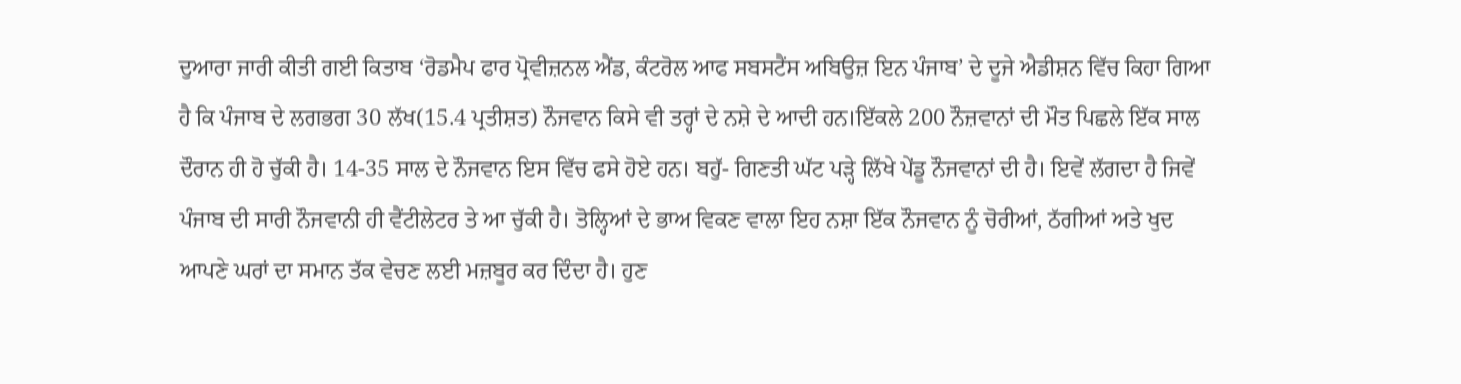ਦੁਆਰਾ ਜਾਰੀ ਕੀਤੀ ਗਈ ਕਿਤਾਬ ‘ਰੋਡਮੈਪ ਫਾਰ ਪ੍ਰੋਵੀਜ਼ਨਲ ਐਂਡ, ਕੰਟਰੋਲ ਆਫ ਸਬਸਟੈਂਸ ਅਬਿਉਜ਼ ਇਨ ਪੰਜਾਬ’ ਦੇ ਦੂਜੇ ਐਡੀਸ਼ਨ ਵਿੱਚ ਕਿਹਾ ਗਿਆ ਹੈ ਕਿ ਪੰਜਾਬ ਦੇ ਲਗਭਗ 30 ਲੱਖ(15.4 ਪ੍ਰਤੀਸ਼ਤ) ਨੌਜਵਾਨ ਕਿਸੇ ਵੀ ਤਰ੍ਹਾਂ ਦੇ ਨਸ਼ੇ ਦੇ ਆਦੀ ਹਨ।ਇੱਕਲੇ 200 ਨੌਜ਼ਵਾਨਾਂ ਦੀ ਮੌਤ ਪਿਛਲੇ ਇੱਕ ਸਾਲ ਦੌਰਾਨ ਹੀ ਹੋ ਚੁੱਕੀ ਹੈ। 14-35 ਸਾਲ ਦੇ ਨੌਜਵਾਨ ਇਸ ਵਿੱਚ ਫਸੇ ਹੋਏ ਹਨ। ਬਹੁੱ- ਗਿਣਤੀ ਘੱਟ ਪੜ੍ਹੇ ਲਿੱਖੇ ਪੇਂਡੂ ਨੌਜਵਾਨਾਂ ਦੀ ਹੈ। ਇਵੇਂ ਲੱਗਦਾ ਹੈ ਜਿਵੇਂ ਪੰਜਾਬ ਦੀ ਸਾਰੀ ਨੌਜਵਾਨੀ ਹੀ ਵੈਂਟੀਲੇਟਰ ਤੇ ਆ ਚੁੱਕੀ ਹੈ। ਤੋਲ੍ਹਿਆਂ ਦੇ ਭਾਅ ਵਿਕਣ ਵਾਲਾ ਇਹ ਨਸ਼ਾ ਇੱਕ ਨੌਜਵਾਨ ਨੂੰ ਚੋਰੀਆਂ, ਠੱਗੀਆਂ ਅਤੇ ਖੁਦ ਆਪਣੇ ਘਰਾਂ ਦਾ ਸਮਾਨ ਤੱਕ ਵੇਚਣ ਲਈ ਮਜ਼ਬੂਰ ਕਰ ਦਿੰਦਾ ਹੈ। ਹੁਣ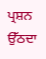ਪ੍ਰਸ਼ਨ ਉੱਠਦਾ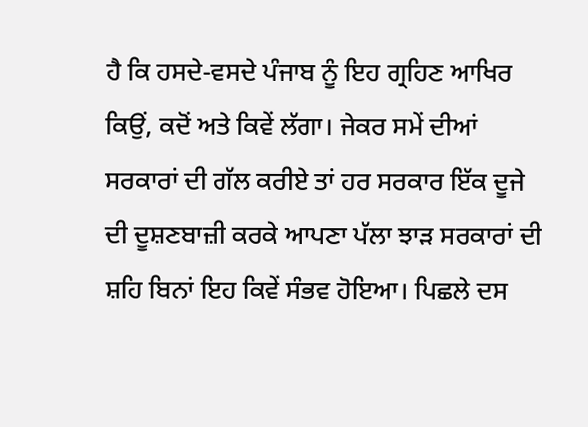ਹੈ ਕਿ ਹਸਦੇ-ਵਸਦੇ ਪੰਜਾਬ ਨੂੰ ਇਹ ਗ੍ਰਹਿਣ ਆਖਿਰ ਕਿਉਂ, ਕਦੋਂ ਅਤੇ ਕਿਵੇਂ ਲੱਗਾ। ਜੇਕਰ ਸਮੇਂ ਦੀਆਂ ਸਰਕਾਰਾਂ ਦੀ ਗੱਲ ਕਰੀਏ ਤਾਂ ਹਰ ਸਰਕਾਰ ਇੱਕ ਦੂਜੇ ਦੀ ਦੂਸ਼ਣਬਾਜ਼ੀ ਕਰਕੇ ਆਪਣਾ ਪੱਲਾ ਝਾੜ ਸਰਕਾਰਾਂ ਦੀ ਸ਼ਹਿ ਬਿਨਾਂ ਇਹ ਕਿਵੇਂ ਸੰਭਵ ਹੋਇਆ। ਪਿਛਲੇ ਦਸ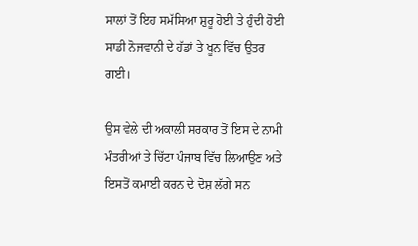ਸਾਲਾਂ ਤੋਂ ਇਹ ਸਮੱਸਿਆ ਸ਼ੁਰੂ ਹੋਈ ਤੇ ਹੁੰਦੀ ਹੋਈ ਸਾਡੀ ਨੋਜਵਾਨੀ ਦੇ ਹੱਡਾਂ ਤੇ ਖੂਨ ਵਿੱਚ ਉਤਰ ਗਈ।

ਉਸ ਵੇਲੇ ਦੀ ਅਕਾਲੀ ਸਰਕਾਰ ਤੋਂ ਇਸ ਦੇ ਨਾਮੀ ਮੰਤਰੀਆਂ ਤੇ ਚਿੱਟਾ ਪੰਜਾਬ ਵਿੱਚ ਲਿਆਉਣ ਅਤੇ ਇਸਤੋਂ ਕਮਾਈ ਕਰਨ ਦੇ ਦੋਸ਼ ਲੱਗੇ ਸਨ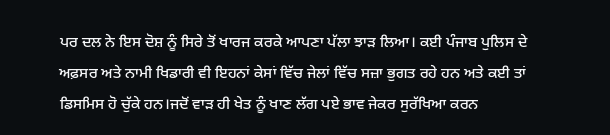ਪਰ ਦਲ ਨੇ ਇਸ ਦੋਸ਼ ਨੂੰ ਸਿਰੇ ਤੋਂ ਖਾਰਜ ਕਰਕੇ ਆਪਣਾ ਪੱਲਾ ਝਾੜ ਲਿਆ। ਕਈ ਪੰਜਾਬ ਪੁਲਿਸ ਦੇ ਅਫ਼ਸਰ ਅਤੇ ਨਾਮੀ ਖਿਡਾਰੀ ਵੀ ਇਹਨਾਂ ਕੇਸਾਂ ਵਿੱਚ ਜੇਲਾਂ ਵਿੱਚ ਸਜ਼ਾ ਭੁਗਤ ਰਹੇ ਹਨ ਅਤੇ ਕਈ ਤਾਂ ਡਿਸਮਿਸ ਹੋ ਚੁੱਕੇ ਹਨ।ਜਦੋਂ ਵਾੜ ਹੀ ਖੇਤ ਨੂੰ ਖਾਣ ਲੱਗ ਪਏ ਭਾਵ ਜੇਕਰ ਸੁਰੱਖਿਆ ਕਰਨ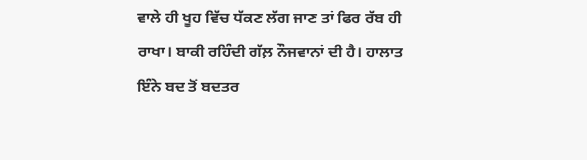ਵਾਲੇ ਹੀ ਖੂਹ ਵਿੱਚ ਧੱਕਣ ਲੱਗ ਜਾਣ ਤਾਂ ਫਿਰ ਰੱਬ ਹੀ ਰਾਖਾ। ਬਾਕੀ ਰਹਿੰਦੀ ਗੱਲ਼ ਨੌਜਵਾਨਾਂ ਦੀ ਹੈ। ਹਾਲਾਤ ਇੰਨੇ ਬਦ ਤੋਂ ਬਦਤਰ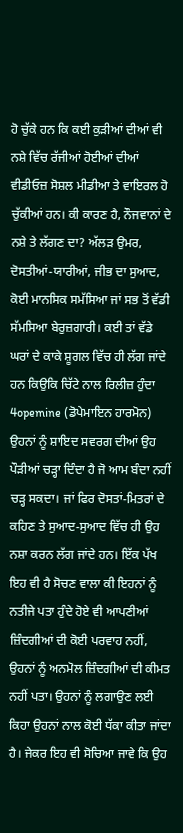ਹੋ ਚੁੱਕੇ ਹਨ ਕਿ ਕਈ ਕੁੜੀਆਂ ਦੀਆਂ ਵੀ ਨਸ਼ੇ ਵਿੱਚ ਰੱਜੀਆਂ ਹੋਈਆਂ ਦੀਆਂ ਵੀਡੀਓਜ਼ ਸੋਸ਼ਲ ਮੀਡੀਆ ਤੇ ਵਾਇਰਲ ਹੋ ਚੁੱਕੀਆਂ ਹਨ। ਕੀ ਕਾਰਣ ਹੈ, ਨੌਜਵਾਨਾਂ ਦੇ ਨਸ਼ੇ ਤੇ ਲੱਗਣ ਦਾ? ਅੱਲੜ ਉਮਰ, ਦੋਸਤੀਆਂ-ਯਾਰੀਆਂ, ਜੀਭ ਦਾ ਸੁਆਦ, ਕੋਈ ਮਾਨਸਿਕ ਸਮੱਸਿਆ ਜਾਂ ਸਭ ਤੋਂ ਵੱਡੀ ਸੱਮਸਿਆ ਬੇਰੁਜ਼ਗਾਰੀ। ਕਈ ਤਾਂ ਵੱਡੇ ਘਰਾਂ ਦੇ ਕਾਕੇ ਸ਼ੂਗਲ ਵਿੱਚ ਹੀ ਲੱਗ ਜਾਂਦੇ ਹਨ ਕਿਉਕਿ ਚਿੱਟੇ ਨਾਲ ਰਿਲੀਜ਼ ਹੁੰਦਾ 4opemine (ਡੋਪੇਮਾਇਨ ਹਾਰਮੋਨ) ਉਹਨਾਂ ਨੂੰ ਸ਼ਾਇਦ ਸਵਰਗ ਦੀਆਂ ਉਹ ਪੌੜੀਆਂ ਚੜ੍ਹਾ ਦਿੰਦਾ ਹੈ ਜੋ ਆਮ ਬੰਦਾ ਨਹੀਂ ਚੜ੍ਹ ਸਕਦਾ। ਜਾਂ ਫਿਰ ਦੋਸਤਾਂ-ਮਿਤਰਾਂ ਦੇ ਕਹਿਣ ਤੇ ਸੁਆਦ-ਸੁਆਦ ਵਿੱਚ ਹੀ ਉਹ ਨਸ਼ਾ ਕਰਨ ਲੱਗ ਜਾਂਦੇ ਹਨ। ਇੱਕ ਪੱਖ ਇਹ ਵੀ ਹੈ ਸੋਚਣ ਵਾਲਾ ਕੀ ਇਹਨਾਂ ਨੂੰ ਨਤੀਜੇ ਪਤਾ ਹੁੰਦੇ ਹੋਏ ਵੀ ਆਪਣੀਆਂ ਜ਼ਿੰਦਗੀਆਂ ਦੀ ਕੋਈ ਪਰਵਾਹ ਨਹੀਂ, ਉਹਨਾਂ ਨੂੰ ਅਨਮੋਲ ਜ਼ਿੰਦਗੀਆਂ ਦੀ ਕੀਮਤ ਨਹੀਂ ਪਤਾ। ਉਹਨਾਂ ਨੂੰ ਲਗਾਉਣ ਲਈ ਕਿਹਾ ਉਹਨਾਂ ਨਾਲ ਕੋਈ ਧੱਕਾ ਕੀਤਾ ਜਾਂਦਾ ਹੈ। ਜੇਕਰ ਇਹ ਵੀ ਸੋਚਿਆ ਜਾਵੇ ਕਿ ਉਹ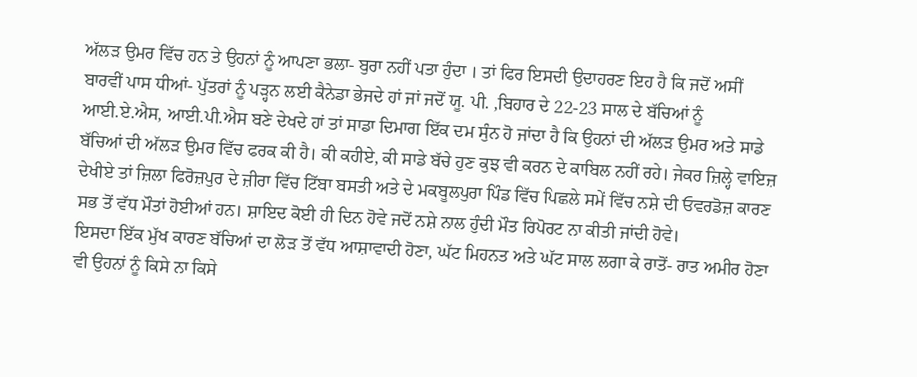ਅੱਲੜ ਉਮਰ ਵਿੱਚ ਹਨ ਤੇ ਉਹਨਾਂ ਨੂੰ ਆਪਣਾ ਭਲਾ- ਬੁਰਾ ਨਹੀਂ ਪਤਾ ਹੁੰਦਾ । ਤਾਂ ਫਿਰ ਇਸਦੀ ਉਦਾਹਰਣ ਇਹ ਹੈ ਕਿ ਜਦੋਂ ਅਸੀਂ ਬਾਰਵੀਂ ਪਾਸ ਧੀਆਂ- ਪੁੱਤਰਾਂ ਨੂੰ ਪੜ੍ਹਨ ਲਈ ਕੈਨੇਡਾ ਭੇਜਦੇ ਹਾਂ ਜਾਂ ਜਦੋਂ ਯੂ. ਪੀ. ,ਬਿਹਾਰ ਦੇ 22-23 ਸਾਲ ਦੇ ਬੱਚਿਆਂ ਨੂੰ ਆਈ.ਏ.ਐਸ, ਆਈ.ਪੀ.ਐਸ ਬਣੇ ਦੇਖਦੇ ਹਾਂ ਤਾਂ ਸਾਡਾ ਦਿਮਾਗ ਇੱਕ ਦਮ ਸੁੰਨ ਹੋ ਜਾਂਦਾ ਹੈ ਕਿ ਉਹਨਾਂ ਦੀ ਅੱਲੜ ਉਮਰ ਅਤੇ ਸਾਡੇ ਬੱਚਿਆਂ ਦੀ ਅੱਲੜ ਉਮਰ ਵਿੱਚ ਫਰਕ ਕੀ ਹੈ। ਕੀ ਕਹੀਏ, ਕੀ ਸਾਡੇ ਬੱਚੇ ਹੁਣ ਕੁਝ ਵੀ ਕਰਨ ਦੇ ਕਾਬਿਲ ਨਹੀਂ ਰਹੇ। ਜੇਕਰ ਜ਼ਿਲ੍ਹੇ ਵਾਇਜ਼ ਦੇਖੀਏ ਤਾਂ ਜ਼ਿਲਾ ਫਿਰੋਜ਼ਪੁਰ ਦੇ ਜ਼ੀਰਾ ਵਿੱਚ ਟਿੱਬਾ ਬਸਤੀ ਅਤੇ ਦੇ ਮਕਬੂਲਪੁਰਾ ਪਿੰਡ ਵਿੱਚ ਪਿਛਲੇ ਸਮੇਂ ਵਿੱਚ ਨਸ਼ੇ ਦੀ ਓਵਰਡੋਜ਼ ਕਾਰਣ ਸਭ ਤੋਂ ਵੱਧ ਮੌਤਾਂ ਹੋਈਆਂ ਹਨ। ਸ਼ਾਇਦ ਕੋਈ ਹੀ ਦਿਨ ਹੋਵੇ ਜਦੋਂ ਨਸ਼ੇ ਨਾਲ ਹੁੰਦੀ ਮੌਤ ਰਿਪੋਰਟ ਨਾ ਕੀਤੀ ਜਾਂਦੀ ਹੋਵੇ।
ਇਸਦਾ ਇੱਕ ਮੁੱਖ ਕਾਰਣ ਬੱਚਿਆਂ ਦਾ ਲੋੜ ਤੋਂ ਵੱਧ ਆਸ਼ਾਵਾਦੀ ਹੋਣਾ, ਘੱਟ ਮਿਹਨਤ ਅਤੇ ਘੱਟ ਸਾਲ ਲਗਾ ਕੇ ਰਾਤੋਂ- ਰਾਤ ਅਮੀਰ ਹੋਣਾ ਵੀ ਉਹਨਾਂ ਨੂੰ ਕਿਸੇ ਨਾ ਕਿਸੇ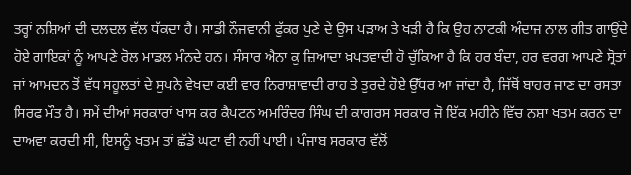ਤਰ੍ਹਾਂ ਨਸ਼ਿਆਂ ਦੀ ਦਲਦਲ ਵੱਲ ਧੱਕਦਾ ਹੈ। ਸਾਡੀ ਨੌਜਵਾਨੀ ਫੁੱਕਰ ਪੁਣੇ ਦੇ ਉਸ ਪੜਾਅ ਤੇ ਖੜੀ ਹੈ ਕਿ ਉਹ ਨਾਟਕੀ ਅੰਦਾਜ ਨਾਲ ਗੀਤ ਗਾਉਂਦੇ ਹੋਏ ਗਾਇਕਾਂ ਨੂੰ ਆਪਣੇ ਰੋਲ ਮਾਡਲ ਮੰਨਦੇ ਹਨ। ਸੰਸਾਰ ਐਨਾ ਕੁ ਜ਼ਿਆਦਾ ਖ਼ਪਤਵਾਦੀ ਹੋ ਚੁੱਕਿਆ ਹੈ ਕਿ ਹਰ ਬੰਦਾ, ਹਰ ਵਰਗ ਆਪਣੇ ਸ੍ਰੋਤਾਂ ਜਾਂ ਆਮਦਨ ਤੋਂ ਵੱਧ ਸਹੂਲਤਾਂ ਦੇ ਸੁਪਨੇ ਵੇਖਦਾ ਕਈ ਵਾਰ ਨਿਰਾਸ਼ਾਵਾਦੀ ਰਾਹ ਤੇ ਤੁਰਦੇ ਹੋਏ ਉੱਧਰ ਆ ਜਾਂਦਾ ਹੈ, ਜਿੱਥੋਂ ਬਾਹਰ ਜਾਣ ਦਾ ਰਸਤਾ ਸਿਰਫ ਮੌਤ ਹੈ। ਸਮੇਂ ਦੀਆਂ ਸਰਕਾਰਾਂ ਖਾਸ ਕਰ ਕੈਪਟਨ ਅਮਰਿੰਦਰ ਸਿੰਘ ਦੀ ਕਾਗਰਸ ਸਰਕਾਰ ਜੋ ਇੱਕ ਮਹੀਨੇ ਵਿੱਚ ਨਸ਼ਾ ਖਤਮ ਕਰਨ ਦਾ ਦਾਅਵਾ ਕਰਦੀ ਸੀ, ਇਸਨੂੰ ਖਤਮ ਤਾਂ ਛੱਡੋ ਘਟਾ ਵੀ ਨਹੀਂ ਪਾਈ। ਪੰਜਾਬ ਸਰਕਾਰ ਵੱਲੋਂ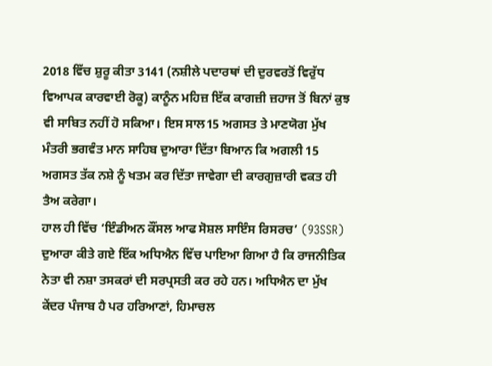2018 ਵਿੱਚ ਸ਼ੁਰੂ ਕੀਤਾ 3141 (ਨਸ਼ੀਲੇ ਪਦਾਰਥਾਂ ਦੀ ਦੁਰਵਰਤੋਂ ਵਿਰੁੱਧ ਵਿਆਪਕ ਕਾਰਵਾਈ ਰੋਕੂ) ਕਾਨੂੰਨ ਮਹਿਜ਼ ਇੱਕ ਕਾਗਜ਼ੀ ਜ਼ਹਾਜ ਤੋਂ ਬਿਨਾਂ ਕੁਝ ਵੀ ਸਾਬਿਤ ਨਹੀਂ ਹੋ ਸਕਿਆ। ਇਸ ਸਾਲ15 ਅਗਸਤ ਤੇ ਮਾਣਯੋਗ ਮੁੱਖ ਮੰਤਰੀ ਭਗਵੰਤ ਮਾਨ ਸਾਹਿਬ ਦੁਆਰਾ ਦਿੱਤਾ ਬਿਆਨ ਕਿ ਅਗਲੀ 15 ਅਗਸਤ ਤੱਕ ਨਸ਼ੇ ਨੂੰ ਖਤਮ ਕਰ ਦਿੱਤਾ ਜਾਵੇਗਾ ਦੀ ਕਾਰਗੁਜ਼ਾਰੀ ਵਕਤ ਹੀ ਤੈਅ ਕਰੇਗਾ।
ਹਾਲ ਹੀ ਵਿੱਚ ‘ਇੰਡੀਅਨ ਕੌਂਸਲ ਆਫ ਸੋਸ਼ਲ ਸਾਇੰਸ ਰਿਸਰਚ’ (93SSR) ਦੁਆਰਾ ਕੀਤੇ ਗਏ ਇੱਕ ਅਧਿਐਨ ਵਿੱਚ ਪਾਇਆ ਗਿਆ ਹੈ ਕਿ ਰਾਜਨੀਤਿਕ ਨੇਤਾ ਵੀ ਨਸ਼ਾ ਤਸਕਰਾਂ ਦੀ ਸਰਪ੍ਰਸਤੀ ਕਰ ਰਹੇ ਹਨ। ਅਧਿਐਨ ਦਾ ਮੁੱਖ ਕੇਂਦਰ ਪੰਜਾਬ ਹੈ ਪਰ ਹਰਿਆਣਾਂ, ਹਿਮਾਚਲ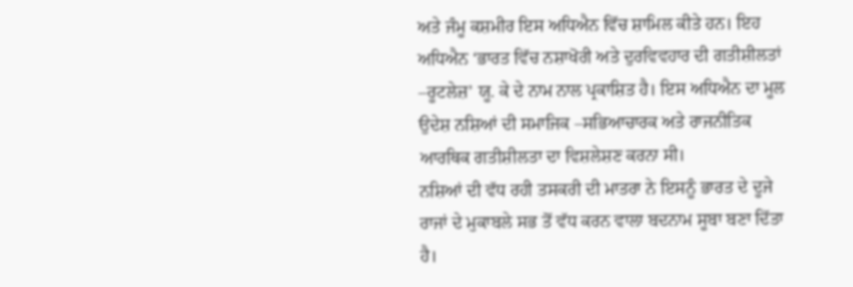ਅਤੇ ਜੰਮੂ ਕਸ਼ਮੀਰ ਇਸ ਅਧਿਐਨ ਵਿੱਚ ਸ਼ਾਮਿਲ ਕੀਤੇ ਹਨ। ਇਹ ਅਧਿਐਨ ‘ਭਾਰਤ ਵਿੱਚ ਨਸ਼ਾਖੋਰੀ ਅਤੇ ਦੁਰਵਿਵਹਾਰ ਦੀ ਗਤੀਸ਼ੀਲਤਾਂ –ਰੂਟਲੇਜ਼’ ਯੂ. ਕੇ ਦੇ ਨਾਮ ਨਾਲ ਪ੍ਰਕਾਸ਼ਿਤ ਹੈ। ਇਸ ਅਧਿਐਨ ਦਾ ਮੂਲ ਉਦੇਸ਼ ਨਸ਼ਿਆਂ ਦੀ ਸਮਾਜਿਕ –ਸਭਿਆਚਾਰਕ ਅਤੇ ਰਾਜਨੀਤਿਕ ਆਰਥਿਕ ਗਤੀਸ਼ੀਲਤਾ ਦਾ ਵਿਸ਼ਲੇਸ਼ਣ ਕਰਨਾ ਸੀ।
ਨਸ਼ਿਆਂ ਦੀ ਵੱਧ ਰਹੀ ਤਸਕਰੀ ਦੀ ਮਾਤਰਾ ਨੇ ਇਸਨੂੰ ਭਾਰਤ ਦੇ ਦੂਜੇ ਰਾਜਾਂ ਦੇ ਮੁਕਾਬਲੇ ਸਭ ਤੋਂ ਵੱਧ ਕਰਨ ਵਾਲਾ ਬਦਨਾਮ ਸੂਬਾ ਬਣਾ ਦਿੱਤਾ ਹੈ।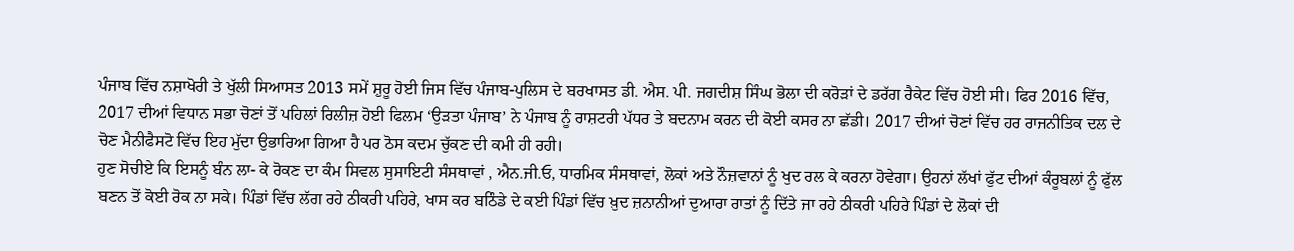ਪੰਜਾਬ ਵਿੱਚ ਨਸ਼ਾਖੋਰੀ ਤੇ ਖੁੱਲੀ ਸਿਆਸਤ 2013 ਸਮੇਂ ਸ਼ੁਰੂ ਹੋਈ ਜਿਸ ਵਿੱਚ ਪੰਜਾਬ-ਪੁਲਿਸ ਦੇ ਬਰਖਾਸਤ ਡੀ. ਐਸ. ਪੀ. ਜਗਦੀਸ਼ ਸਿੰਘ ਭੋਲਾ ਦੀ ਕਰੋੜਾਂ ਦੇ ਡਰੱਗ ਰੈਕੇਟ ਵਿੱਚ ਹੋਈ ਸੀ। ਫਿਰ 2016 ਵਿੱਚ, 2017 ਦੀਆਂ ਵਿਧਾਨ ਸਭਾ ਚੋਣਾਂ ਤੋਂ ਪਹਿਲਾਂ ਰਿਲੀਜ਼ ਹੋਈ ਫਿਲਮ ‘ਉੜਤਾ ਪੰਜਾਬ’ ਨੇ ਪੰਜਾਬ ਨੂੰ ਰਾਸ਼ਟਰੀ ਪੱਧਰ ਤੇ ਬਦਨਾਮ ਕਰਨ ਦੀ ਕੋਈ ਕਸਰ ਨਾ ਛੱਡੀ। 2017 ਦੀਆਂ ਚੋਣਾਂ ਵਿੱਚ ਹਰ ਰਾਜਨੀਤਿਕ ਦਲ ਦੇ ਚੋਣ ਮੈਨੀਫੈਸਟੋ ਵਿੱਚ ਇਹ ਮੁੱਦਾ ਉਭਾਰਿਆ ਗਿਆ ਹੈ ਪਰ ਠੋਸ ਕਦਮ ਚੁੱਕਣ ਦੀ ਕਮੀ ਹੀ ਰਹੀ।
ਹੁਣ ਸੋਚੀਏ ਕਿ ਇਸਨੂੰ ਬੰਨ ਲਾ- ਕੇ ਰੋਕਣ ਦਾ ਕੰਮ ਸਿਵਲ ਸੁਸਾਇਟੀ ਸੰਸਥਾਵਾਂ , ਐਨ.ਜੀ.ਓ, ਧਾਰਮਿਕ ਸੰਸਥਾਵਾਂ, ਲੋਕਾਂ ਅਤੇ ਨੌਜ਼ਵਾਨਾਂ ਨੂੰ ਖੁਦ ਰਲ ਕੇ ਕਰਨਾ ਹੋਵੇਗਾ। ਉਹਨਾਂ ਲੱਖਾਂ ਫੁੱਟ ਦੀਆਂ ਕੰਰੂਬਲਾਂ ਨੂੰ ਫੁੱਲ ਬਣਨ ਤੋਂ ਕੋਈ ਰੋਕ ਨਾ ਸਕੇ। ਪਿੰਡਾਂ ਵਿੱਚ ਲੱਗ ਰਹੇ ਠੀਕਰੀ ਪਹਿਰੇ, ਖਾਸ ਕਰ ਬਠਿੰਡੇ ਦੇ ਕਈ ਪਿੰਡਾਂ ਵਿੱਚ ਖ਼ੁਦ ਜ਼ਨਾਨੀਆਂ ਦੁਆਰਾ ਰਾਤਾਂ ਨੂੰ ਦਿੱਤੇ ਜਾ ਰਹੇ ਠੀਕਰੀ ਪਹਿਰੇ ਪਿੰਡਾਂ ਦੇ ਲੋਕਾਂ ਦੀ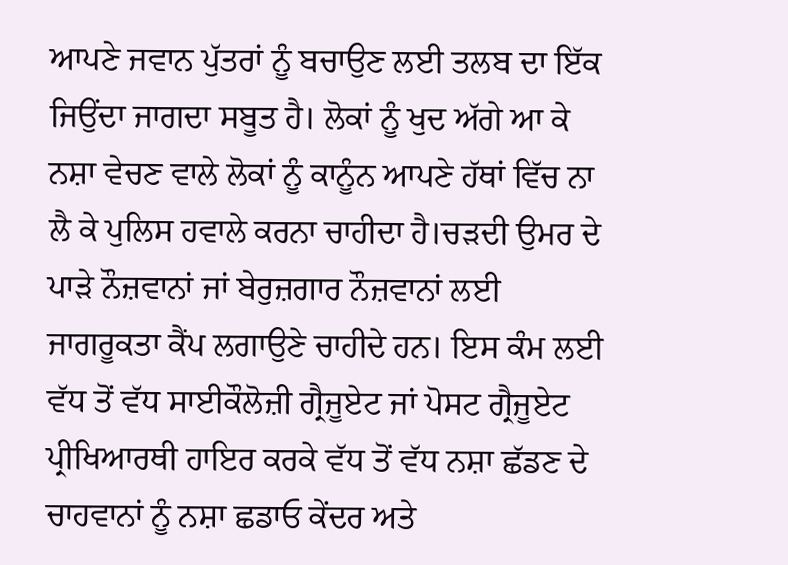ਆਪਣੇ ਜਵਾਨ ਪੁੱਤਰਾਂ ਨੂੰ ਬਚਾਉਣ ਲਈ ਤਲਬ ਦਾ ਇੱਕ ਜਿਉਂਦਾ ਜਾਗਦਾ ਸਬੂਤ ਹੈ। ਲੋਕਾਂ ਨੂੰ ਖੁਦ ਅੱਗੇ ਆ ਕੇ ਨਸ਼ਾ ਵੇਚਣ ਵਾਲੇ ਲੋਕਾਂ ਨੂੰ ਕਾਨੂੰਨ ਆਪਣੇ ਹੱਥਾਂ ਵਿੱਚ ਨਾ ਲੈ ਕੇ ਪੁਲਿਸ ਹਵਾਲੇ ਕਰਨਾ ਚਾਹੀਦਾ ਹੈ।ਚੜਦੀ ਉਮਰ ਦੇ ਪਾੜੇ ਨੌਜ਼ਵਾਨਾਂ ਜਾਂ ਬੇਰੁਜ਼ਗਾਰ ਨੌਜ਼ਵਾਨਾਂ ਲਈ ਜਾਗਰੂਕਤਾ ਕੈਂਪ ਲਗਾਉਣੇ ਚਾਹੀਦੇ ਹਨ। ਇਸ ਕੰਮ ਲਈ ਵੱਧ ਤੋਂ ਵੱਧ ਸਾਈਕੌਲੋਜ਼ੀ ਗ੍ਰੈਜੂਏਟ ਜਾਂ ਪੋਸਟ ਗ੍ਰੈਜੂਏਟ ਪ੍ਰੀਖਿਆਰਥੀ ਹਾਇਰ ਕਰਕੇ ਵੱਧ ਤੋਂ ਵੱਧ ਨਸ਼ਾ ਛੱਡਣ ਦੇ ਚਾਹਵਾਨਾਂ ਨੂੰ ਨਸ਼ਾ ਛਡਾਓ ਕੇਂਦਰ ਅਤੇ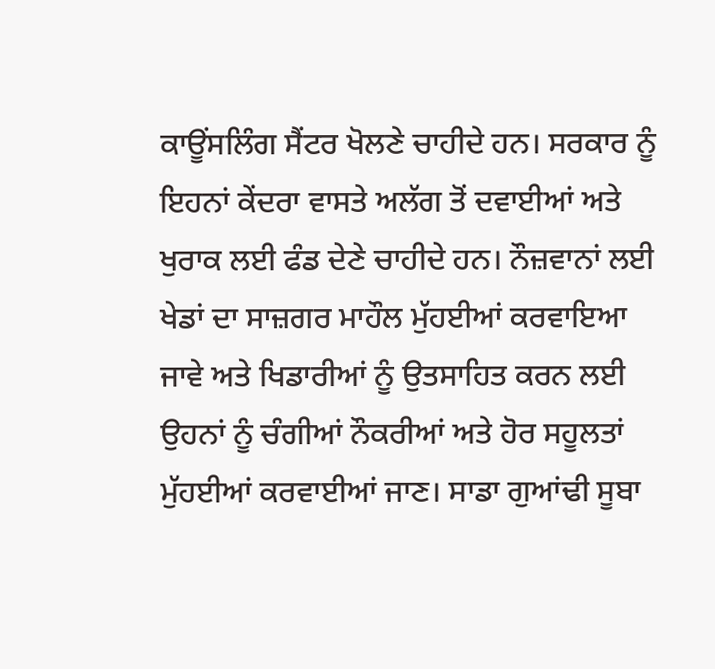ਕਾਊਂਸਲਿੰਗ ਸੈਂਟਰ ਖੋਲਣੇ ਚਾਹੀਦੇ ਹਨ। ਸਰਕਾਰ ਨੂੰ ਇਹਨਾਂ ਕੇਂਦਰਾ ਵਾਸਤੇ ਅਲੱਗ ਤੋਂ ਦਵਾਈਆਂ ਅਤੇ ਖੁਰਾਕ ਲਈ ਫੰਡ ਦੇਣੇ ਚਾਹੀਦੇ ਹਨ। ਨੌਜ਼ਵਾਨਾਂ ਲਈ ਖੇਡਾਂ ਦਾ ਸਾਜ਼ਗਰ ਮਾਹੌਲ ਮੁੱਹਈਆਂ ਕਰਵਾਇਆ ਜਾਵੇ ਅਤੇ ਖਿਡਾਰੀਆਂ ਨੂੰ ਉਤਸਾਹਿਤ ਕਰਨ ਲਈ ਉਹਨਾਂ ਨੂੰ ਚੰਗੀਆਂ ਨੌਕਰੀਆਂ ਅਤੇ ਹੋਰ ਸਹੂਲਤਾਂ ਮੁੱਹਈਆਂ ਕਰਵਾਈਆਂ ਜਾਣ। ਸਾਡਾ ਗੁਆਂਢੀ ਸੂਬਾ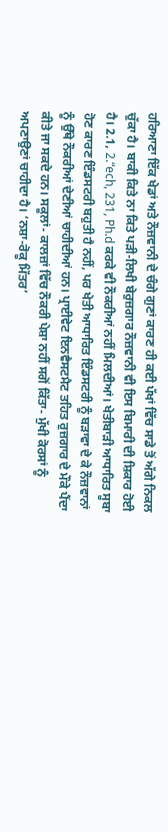ਹਰਿਆਣਾ ਇੱਕ ਖੇਡਾਂ ਅਤੇ ਨੌਜ਼ਵਾਨੀ ਦੇ ਚੰਗੇ ਗੁਣਾਂ ਕਾਰਣ ਹੀ ਕਈ ਪੱਖਾਂ ਵਿੱਚ ਸਾਡੇ ਤੋਂ ਅੱਗੇ ਨਿਕਲ ਚੁੱਕਾ ਹੈ। ਬਾਕੀ ਕਿਤੇ ਨਾ ਕਿਤੇ ਪੜੀ-ਲਿਖੀ ਬੇਰੁਜ਼ਗਾਰ ਨੌਜ਼ਵਾਨੀ ਵੀ ਇਸ ਬਿਮਾਰੀ ਦੀ ਸ਼ਿਕਾਰ ਹੋਈ ਹੈ। 2.1, 2.“ech, 231, Ph.d ਕਰਕੇ ਵੀ ਨੌਕਰੀਆਂ ਨਹੀਂ ਮਿਲਦੀਆਂ। ਖੇਤੀਬਾੜੀ ਆਧਾਰਿਤ ਸੂਬਾ ਹੋਣ ਕਾਰਣ ਇੰਡਸਟਰੀ ਬਹੁਤੀ ਹੈ ਨਹੀਂ, ਪਰ ਖੇਤੀ ਆਧਾਰਿਤ ਇੰਡਸਟਰੀ ਨੂੰ ਬੜਾਵਾ ਦੇ ਕੇ ਨੌਜ਼ਵਾਨਾਂ ਨੂੰ ਉੱਥੇ ਨੌਕਰੀਆਂ ਦੇਣੀਆਂ ਚਾਹੀਦੀਆਂ ਹਨ। ਪ੍ਰਾਈਵੇਟ ਇਨਵੈਸਟਮੈਟ ਤਹਿਤ ਰੁਜ਼ਗਾਰ ਦੇ ਮੌਕੇ ਪੈਂਦਾ ਕੀਤੇ ਜਾ ਸਕਦੇ ਹਨ। ਸਕੂਲਾਂ- ਕਾਲਜ਼ਾਂ ਵਿੱਚ ਨੌਕਰੀ ਪੇਸ਼ਾ ਨਹੀਂ ਸਗੋਂ ਕਿੱਤਾ- ਮੁੱਖੀ ਕੋਰਸਾਂ ਨੂੰ ਅਪਣਾਉਣਾਂ ਚਾਹੀਦਾ ਹੈ। ‘ਨਸ਼ਾ-ਰੋਕੂ ਮਿੱਤਰ’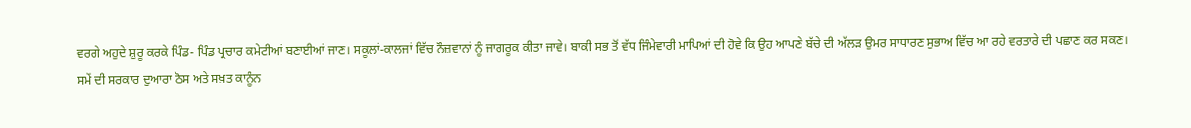ਵਰਗੇ ਅਹੁਦੇ ਸ਼ੁਰੂ ਕਰਕੇ ਪਿੰਡ- ਪਿੰਡ ਪ੍ਰਚਾਰ ਕਮੇਟੀਆਂ ਬਣਾਈਆਂ ਜਾਣ। ਸਕੂਲਾਂ-ਕਾਲਜਾਂ ਵਿੱਚ ਨੌਜ਼ਵਾਨਾਂ ਨੂੰ ਜਾਗਰੂਕ ਕੀਤਾ ਜਾਵੇ। ਬਾਕੀ ਸਭ ਤੋਂ ਵੱਧ ਜਿੰਮੇਵਾਰੀ ਮਾਪਿਆਂ ਦੀ ਹੋਵੇ ਕਿ ਉਹ ਆਪਣੇ ਬੱਚੇ ਦੀ ਅੱਲੜ ਉਮਰ ਸਾਧਾਰਣ ਸੁਭਾਅ ਵਿੱਚ ਆ ਰਹੇ ਵਰਤਾਰੇ ਦੀ ਪਛਾਣ ਕਰ ਸਕਣ।
ਸਮੇਂ ਦੀ ਸਰਕਾਰ ਦੁਆਰਾ ਠੋਸ ਅਤੇ ਸਖ਼ਤ ਕਾਨੂੰਨ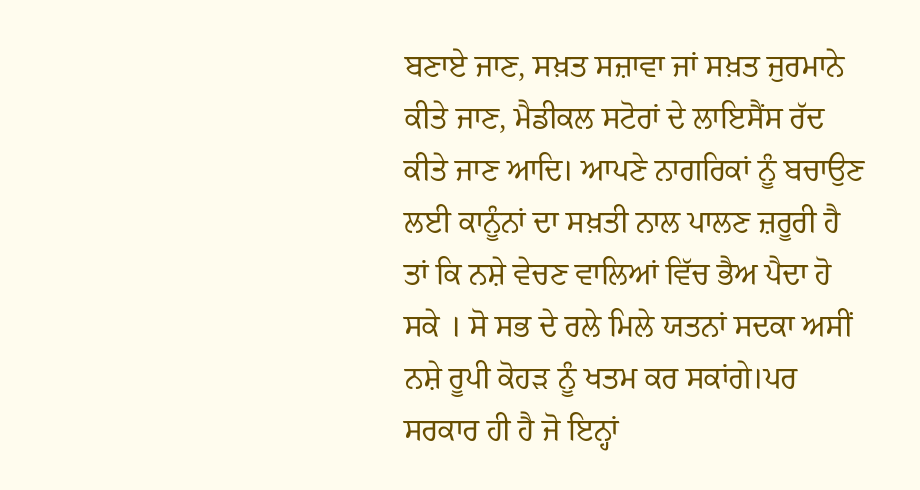ਬਣਾਏ ਜਾਣ, ਸਖ਼ਤ ਸਜ਼ਾਵਾ ਜਾਂ ਸਖ਼ਤ ਜੁਰਮਾਨੇ ਕੀਤੇ ਜਾਣ, ਮੈਡੀਕਲ ਸਟੋਰਾਂ ਦੇ ਲਾਇਸੈਂਸ ਰੱਦ ਕੀਤੇ ਜਾਣ ਆਦਿ। ਆਪਣੇ ਨਾਗਰਿਕਾਂ ਨੂੰ ਬਚਾਉਣ ਲਈ ਕਾਨੂੰਨਾਂ ਦਾ ਸਖ਼ਤੀ ਨਾਲ ਪਾਲਣ ਜ਼ਰੂਰੀ ਹੈ ਤਾਂ ਕਿ ਨਸ਼ੇ ਵੇਚਣ ਵਾਲਿਆਂ ਵਿੱਚ ਭੈਅ ਪੈਦਾ ਹੋ ਸਕੇ । ਸੋ ਸਭ ਦੇ ਰਲੇ ਮਿਲੇ ਯਤਨਾਂ ਸਦਕਾ ਅਸੀਂ ਨਸ਼ੇ ਰੂਪੀ ਕੋਹੜ ਨੂੰ ਖਤਮ ਕਰ ਸਕਾਂਗੇ।ਪਰ ਸਰਕਾਰ ਹੀ ਹੈ ਜੋ ਇਨ੍ਹਾਂ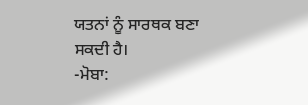ਯਤਨਾਂ ਨੂੰ ਸਾਰਥਕ ਬਣਾ ਸਕਦੀ ਹੈ।
-ਮੋਬਾ: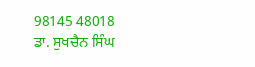98145 48018
ਡਾ. ਸੁਖਚੈਨ ਸਿੰਘ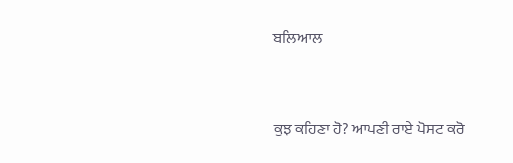ਬਲਿਆਲ



ਕੁਝ ਕਹਿਣਾ ਹੋ? ਆਪਣੀ ਰਾਏ ਪੋਸਟ ਕਰੋ